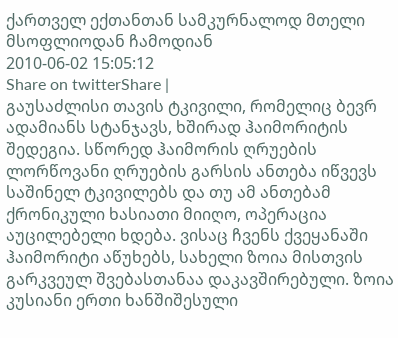ქართველ ექთანთან სამკურნალოდ მთელი მსოფლიოდან ჩამოდიან
2010-06-02 15:05:12
Share on twitterShare |
გაუსაძლისი თავის ტკივილი, რომელიც ბევრ ადამიანს სტანჯავს, ხშირად ჰაიმორიტის შედეგია. სწორედ ჰაიმორის ღრუების ლორწოვანი ღრუების გარსის ანთება იწვევს საშინელ ტკივილებს და თუ ამ ანთებამ ქრონიკული ხასიათი მიიღო, ოპერაცია აუცილებელი ხდება. ვისაც ჩვენს ქვეყანაში ჰაიმორიტი აწუხებს, სახელი ზოია მისთვის გარკვეულ შვებასთანაა დაკავშირებული. ზოია კუსიანი ერთი ხანშიშესული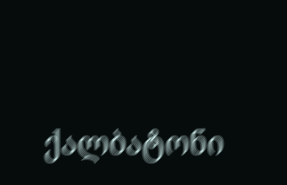ქალბატონი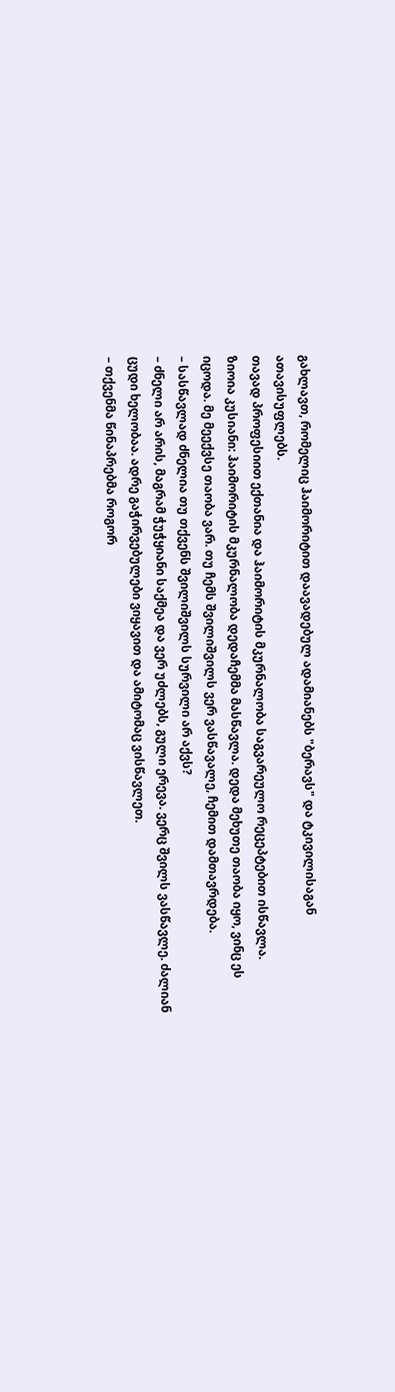გახლავთ, რომელიც ჰაიმორიტით დაავადებულ ადამიანებს "ბერავს" და ტკივილისაგან ათავისუფლებს.
თავად პროფესიით ექთანია და ჰაიმორიტის მკურნალობა საგვარეულო რეცეპტებით ისწავლა.
ზიოია კუსიანი: ჰაიმორიტის მკურნალობა დედაჩემმა მასწავლა. დედა მეხუთე თაობა იყო, ვინც ეს იცოდა. მე მეექვსე თაობა ვარ. თუ ჩემს შვილიშვილს ვერ ვასწავალე, ჩემით დამთავრდება.
– სასწავლად ძნელია თუ თქვენს შვილიშვილს სურვილი არ აქვს?
– ძნელი არ არის, მაგრამ ჭუჭყიანი საქმეა და ვერ უძლებს, გული ერევა. ვერც შვილს ვასწავლე. ძალიან ცუდი ხელობაა. ადრე გაჭირვებულები ვიყავით და ამიტომაც ვისწავლეთ.
– თქვენმა წინაპრებმა როგორ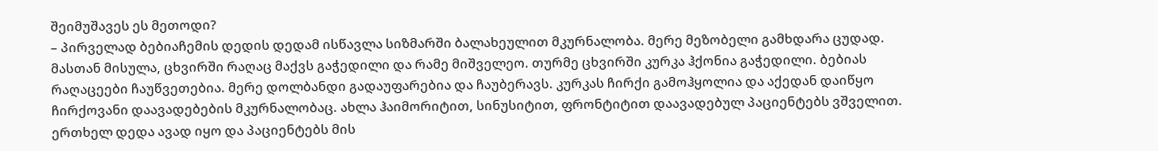შეიმუშავეს ეს მეთოდი?
– პირველად ბებიაჩემის დედის დედამ ისწავლა სიზმარში ბალახეულით მკურნალობა. მერე მეზობელი გამხდარა ცუდად. მასთან მისულა, ცხვირში რაღაც მაქვს გაჭედილი და რამე მიშველეო. თურმე ცხვირში კურკა ჰქონია გაჭედილი. ბებიას რაღაცეები ჩაუწვეთებია. მერე დოლბანდი გადაუფარებია და ჩაუბერავს. კურკას ჩირქი გამოჰყოლია და აქედან დაიწყო ჩირქოვანი დაავადებების მკურნალობაც. ახლა ჰაიმორიტით, სინუსიტით, ფრონტიტით დაავადებულ პაციენტებს ვშველით. ერთხელ დედა ავად იყო და პაციენტებს მის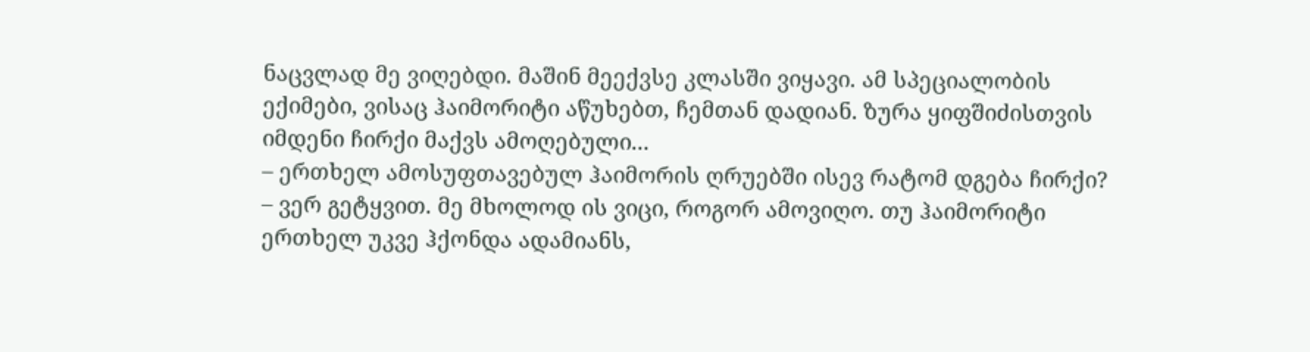ნაცვლად მე ვიღებდი. მაშინ მეექვსე კლასში ვიყავი. ამ სპეციალობის ექიმები, ვისაც ჰაიმორიტი აწუხებთ, ჩემთან დადიან. ზურა ყიფშიძისთვის იმდენი ჩირქი მაქვს ამოღებული...
– ერთხელ ამოსუფთავებულ ჰაიმორის ღრუებში ისევ რატომ დგება ჩირქი?
– ვერ გეტყვით. მე მხოლოდ ის ვიცი, როგორ ამოვიღო. თუ ჰაიმორიტი ერთხელ უკვე ჰქონდა ადამიანს,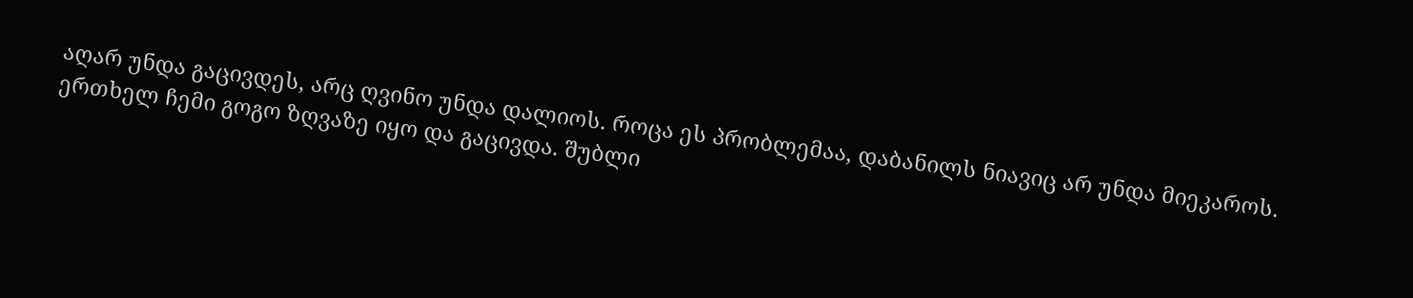აღარ უნდა გაცივდეს, არც ღვინო უნდა დალიოს. როცა ეს პრობლემაა, დაბანილს ნიავიც არ უნდა მიეკაროს. ერთხელ ჩემი გოგო ზღვაზე იყო და გაცივდა. შუბლი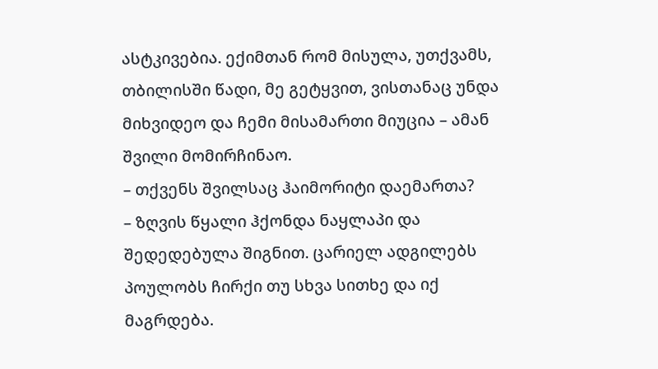ასტკივებია. ექიმთან რომ მისულა, უთქვამს, თბილისში წადი, მე გეტყვით, ვისთანაც უნდა მიხვიდეო და ჩემი მისამართი მიუცია – ამან შვილი მომირჩინაო.
– თქვენს შვილსაც ჰაიმორიტი დაემართა?
– ზღვის წყალი ჰქონდა ნაყლაპი და შედედებულა შიგნით. ცარიელ ადგილებს პოულობს ჩირქი თუ სხვა სითხე და იქ მაგრდება.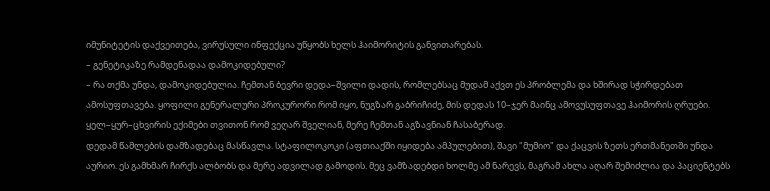იმუნიტეტის დაქვეითება, ვირუსული ინფექცია უწყობს ხელს ჰაიმორიტის განვითარებას.
– გენეტიკაზე რამდენადაა დამოკიდებული?
– რა თქმა უნდა, დამოკიდებულია. ჩემთან ბევრი დედა–შვილი დადის, რომლებსაც მუდამ აქვთ ეს პრობლემა და ხშირად სჭირდებათ ამოსუფთავება. ყოფილი გენერალური პროკურორი რომ იყო, ნუგზარ გაბრიჩიძე, მის დედას 10–ჯერ მაინც ამოვუსუფთავე ჰაიმორის ღრუები. ყელ–ყურ–ცხვირის ექიმები თვითონ რომ ვეღარ შველიან, მერე ჩემთან აგზავნიან ჩასაბერად.
დედამ წამლების დამზადებაც მასწავლა. სტაფილოკოკი (აფთიაქში იყიდება ამპულებით), შავი "მუმიო" და ქაცვის ზეთს ერთმანეთში უნდა აურიო. ეს გამხმარ ჩირქს ალბობს და მერე ადვილად გამოდის. მეც ვამზადებდი ხოლმე ამ ნარევს, მაგრამ ახლა აღარ შემიძლია და პაციენტებს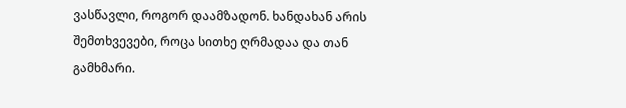ვასწავლი, როგორ დაამზადონ. ხანდახან არის შემთხვევები, როცა სითხე ღრმადაა და თან გამხმარი.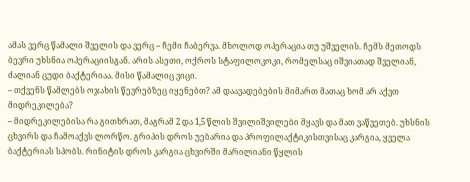ამას ვერც წამალი შველის და ვერც – ჩემი ჩაბერვა. მხოლოდ ოპერაცია თუ უშველის. ჩემს მეთოდს ბევრი უხსნია ოპერაციისგან. არის ასეთი, ოქროს სტაფილოკოკი, რომელსაც იშვიათად შველიან, ძალიან ცუდი ბაქტერიაა. მისი წამალიც ვიცი.
– თქვენს წამლებს ოჯახის წევრებზეც იყენებთ? ამ დაავადებების მიმართ მათაც ხომ არ აქვთ მიდრეკილება?
– მიდრეკილებისა რა გითხრათ, მაგრამ 2 და 1,5 წლის შვილიშვილები მყავს და მათ ვაწვეთებ. უხსნის ცხვირს და ჩამოაქვს ლორწო. გრიპის დროს უებარია და პროფილაქტიკისთვისაც კარგია, ყველა ბაქტერიას სპობს. რინიტის დროს კარგია ცხვირში მარილიანი წყლის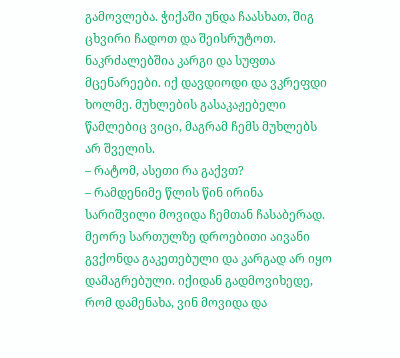გამოვლება. ჭიქაში უნდა ჩაასხათ, შიგ ცხვირი ჩადოთ და შეისრუტოთ. ნაკრძალებშია კარგი და სუფთა მცენარეები. იქ დავდიოდი და ვკრეფდი ხოლმე. მუხლების გასაკაჟებელი წამლებიც ვიცი, მაგრამ ჩემს მუხლებს არ შველის.
– რატომ, ასეთი რა გაქვთ?
– რამდენიმე წლის წინ ირინა სარიშვილი მოვიდა ჩემთან ჩასაბერად. მეორე სართულზე დროებითი აივანი გვქონდა გაკეთებული და კარგად არ იყო დამაგრებული. იქიდან გადმოვიხედე, რომ დამენახა, ვინ მოვიდა და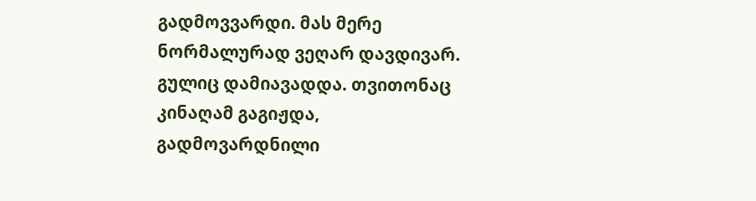გადმოვვარდი. მას მერე ნორმალურად ვეღარ დავდივარ. გულიც დამიავადდა. თვითონაც კინაღამ გაგიჟდა, გადმოვარდნილი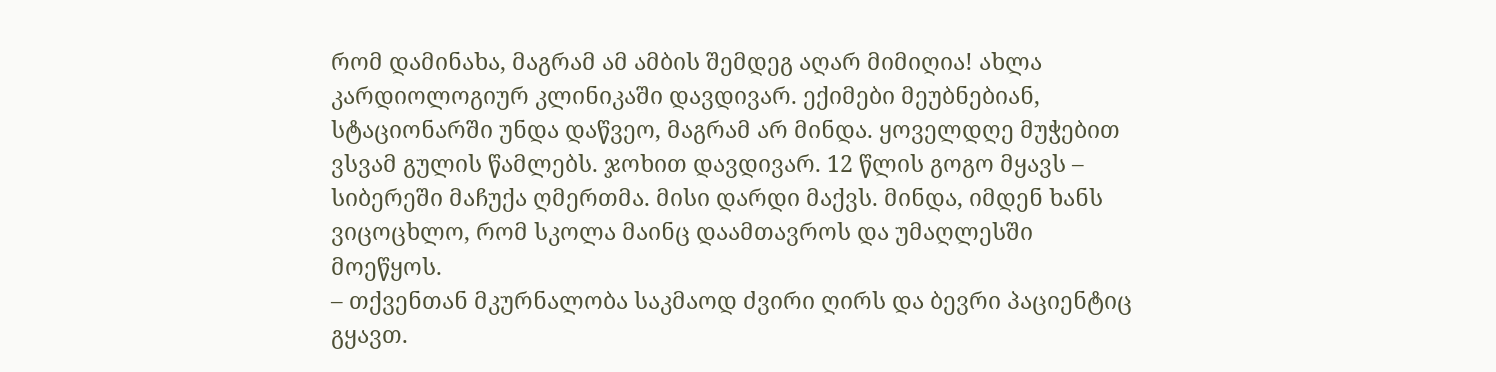რომ დამინახა, მაგრამ ამ ამბის შემდეგ აღარ მიმიღია! ახლა კარდიოლოგიურ კლინიკაში დავდივარ. ექიმები მეუბნებიან, სტაციონარში უნდა დაწვეო, მაგრამ არ მინდა. ყოველდღე მუჭებით ვსვამ გულის წამლებს. ჯოხით დავდივარ. 12 წლის გოგო მყავს – სიბერეში მაჩუქა ღმერთმა. მისი დარდი მაქვს. მინდა, იმდენ ხანს ვიცოცხლო, რომ სკოლა მაინც დაამთავროს და უმაღლესში მოეწყოს.
– თქვენთან მკურნალობა საკმაოდ ძვირი ღირს და ბევრი პაციენტიც გყავთ.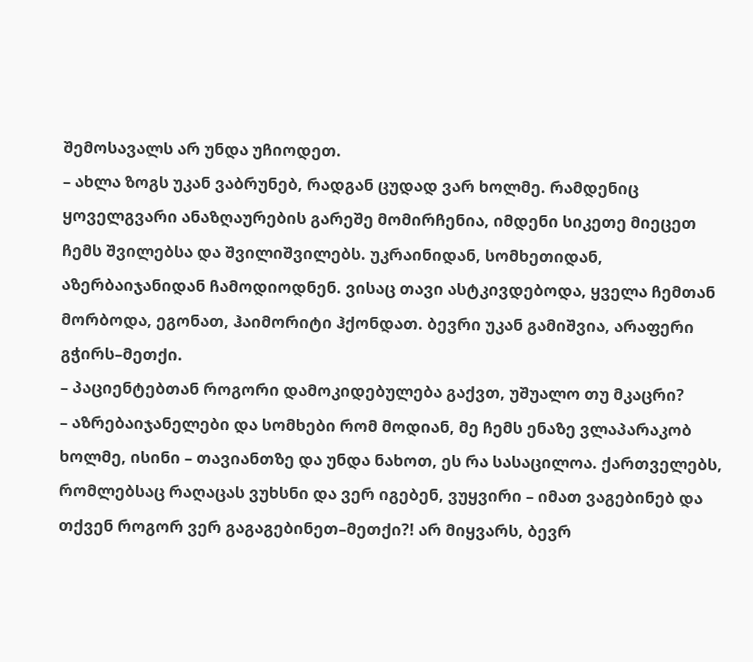შემოსავალს არ უნდა უჩიოდეთ.
– ახლა ზოგს უკან ვაბრუნებ, რადგან ცუდად ვარ ხოლმე. რამდენიც ყოველგვარი ანაზღაურების გარეშე მომირჩენია, იმდენი სიკეთე მიეცეთ ჩემს შვილებსა და შვილიშვილებს. უკრაინიდან, სომხეთიდან, აზერბაიჯანიდან ჩამოდიოდნენ. ვისაც თავი ასტკივდებოდა, ყველა ჩემთან მორბოდა, ეგონათ, ჰაიმორიტი ჰქონდათ. ბევრი უკან გამიშვია, არაფერი გჭირს–მეთქი.
– პაციენტებთან როგორი დამოკიდებულება გაქვთ, უშუალო თუ მკაცრი?
– აზრებაიჯანელები და სომხები რომ მოდიან, მე ჩემს ენაზე ვლაპარაკობ ხოლმე, ისინი – თავიანთზე და უნდა ნახოთ, ეს რა სასაცილოა. ქართველებს, რომლებსაც რაღაცას ვუხსნი და ვერ იგებენ, ვუყვირი – იმათ ვაგებინებ და თქვენ როგორ ვერ გაგაგებინეთ–მეთქი?! არ მიყვარს, ბევრ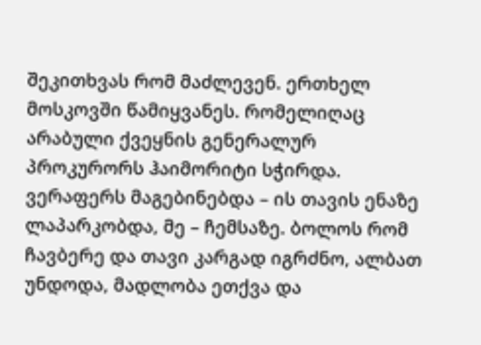შეკითხვას რომ მაძლევენ. ერთხელ მოსკოვში წამიყვანეს. რომელიღაც არაბული ქვეყნის გენერალურ პროკურორს ჰაიმორიტი სჭირდა. ვერაფერს მაგებინებდა – ის თავის ენაზე ლაპარკობდა, მე – ჩემსაზე. ბოლოს რომ ჩავბერე და თავი კარგად იგრძნო, ალბათ უნდოდა, მადლობა ეთქვა და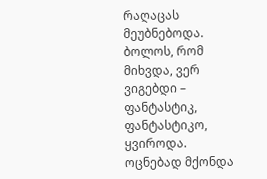რაღაცას მეუბნებოდა. ბოლოს, რომ მიხვდა, ვერ ვიგებდი – ფანტასტიკ, ფანტასტიკო, ყვიროდა.
ოცნებად მქონდა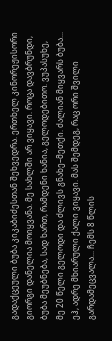გადაქცეული ბუბა კიკაბიძესთან შეხვედრა. ერთხელ კინორეჟისორი გიორგი დანელია მოიყვანა. მე სახლში არ ვიყავი. როცა დავბრუნდი, ბუბა მეუბნება, სად ხართ, რამდენი ხანია, გელოდებითო. ვუპასუხე, მე 20 წელი გელოდი და ძლივს გნახე–მეთქი. ძალიან მიყვარს ბუბა...
ეჰ, ადრე მხიარული ქალი ვიყავი. მას შემდეგ, რაც ორი შვილი გარდამეცვალა... ჩემს 8 წლის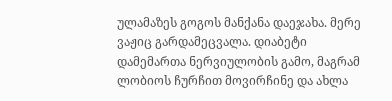ულამაზეს გოგოს მანქანა დაეჯახა. მერე ვაჟიც გარდამეცვალა. დიაბეტი დამემართა ნერვიულობის გამო, მაგრამ ლობიოს ჩურჩით მოვირჩინე და ახლა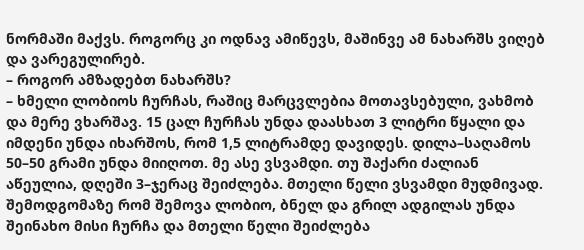ნორმაში მაქვს. როგორც კი ოდნავ ამიწევს, მაშინვე ამ ნახარშს ვიღებ და ვარეგულირებ.
– როგორ ამზადებთ ნახარშს?
– ხმელი ლობიოს ჩურჩას, რაშიც მარცვლებია მოთავსებული, ვახმობ და მერე ვხარშავ. 15 ცალ ჩურჩას უნდა დაასხათ 3 ლიტრი წყალი და იმდენი უნდა იხარშოს, რომ 1,5 ლიტრამდე დავიდეს. დილა–საღამოს 50–50 გრამი უნდა მიიღოთ. მე ასე ვსვამდი. თუ შაქარი ძალიან აწეულია, დღეში 3–ჯერაც შეიძლება. მთელი წელი ვსვამდი მუდმივად. შემოდგომაზე რომ შემოვა ლობიო, ბნელ და გრილ ადგილას უნდა შეინახო მისი ჩურჩა და მთელი წელი შეიძლება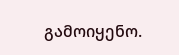გამოიყენო.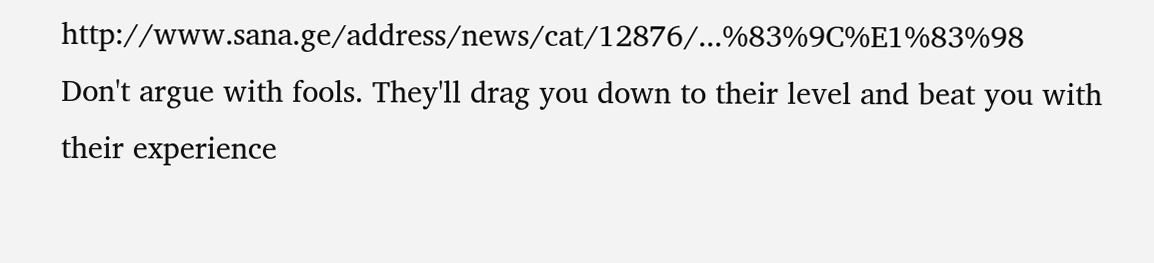http://www.sana.ge/address/news/cat/12876/...%83%9C%E1%83%98
Don't argue with fools. They'll drag you down to their level and beat you with their experience